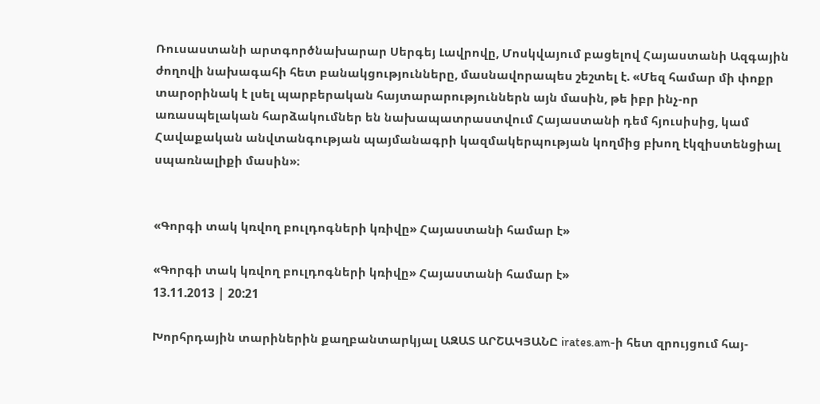Ռուսաստանի արտգործնախարար Սերգեյ Լավրովը, Մոսկվայում բացելով Հայաստանի Ազգային ժողովի նախագահի հետ բանակցությունները, մասնավորապես շեշտել է. «Մեզ համար մի փոքր տարօրինակ է լսել պարբերական հայտարարություններն այն մասին, թե իբր ինչ-որ առասպելական հարձակումներ են նախապատրաստվում Հայաստանի դեմ հյուսիսից, կամ Հավաքական անվտանգության պայմանագրի կազմակերպության կողմից բխող էկզիստենցիալ սպառնալիքի մասին»։


«Գորգի տակ կռվող բուլդոգների կռիվը» Հայաստանի համար է»

«Գորգի տակ կռվող բուլդոգների կռիվը» Հայաստանի համար է»
13.11.2013 | 20:21

Խորհրդային տարիներին քաղբանտարկյալ ԱԶԱՏ ԱՐՇԱԿՅԱՆԸ irates.am-ի հետ զրույցում հայ-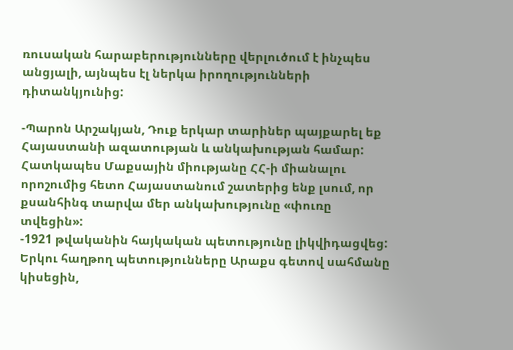ռուսական հարաբերությունները վերլուծում է ինչպես անցյալի, այնպես էլ ներկա իրողությունների դիտանկյունից:

-Պարոն Արշակյան, Դուք երկար տարիներ պայքարել եք Հայաստանի ազատության և անկախության համար: Հատկապես Մաքսային միությանը ՀՀ-ի միանալու որոշումից հետո Հայաստանում շատերից ենք լսում, որ քսանհինգ տարվա մեր անկախությունը «փուռը տվեցին»:
-1921 թվականին հայկական պետությունը լիկվիդացվեց: Երկու հաղթող պետությունները Արաքս գետով սահմանը կիսեցին,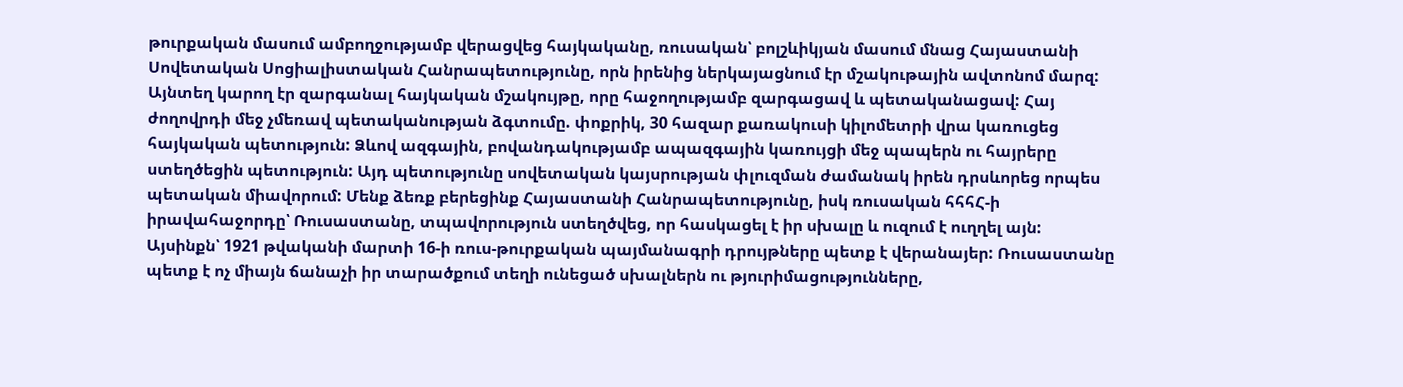թուրքական մասում ամբողջությամբ վերացվեց հայկականը, ռուսական՝ բոլշևիկյան մասում մնաց Հայաստանի Սովետական Սոցիալիստական Հանրապետությունը, որն իրենից ներկայացնում էր մշակութային ավտոնոմ մարզ: Այնտեղ կարող էր զարգանալ հայկական մշակույթը, որը հաջողությամբ զարգացավ և պետականացավ: Հայ ժողովրդի մեջ չմեռավ պետականության ձգտումը. փոքրիկ, 30 հազար քառակուսի կիլոմետրի վրա կառուցեց հայկական պետություն: Ձևով ազգային, բովանդակությամբ ապազգային կառույցի մեջ պապերն ու հայրերը ստեղծեցին պետություն: Այդ պետությունը սովետական կայսրության փլուզման ժամանակ իրեն դրսևորեց որպես պետական միավորում: Մենք ձեռք բերեցինք Հայաստանի Հանրապետությունը, իսկ ռուսական հհհՀ-ի իրավահաջորդը՝ Ռուսաստանը, տպավորություն ստեղծվեց, որ հասկացել է իր սխալը և ուզում է ուղղել այն: Այսինքն՝ 1921 թվականի մարտի 16-ի ռուս-թուրքական պայմանագրի դրույթները պետք է վերանայեր: Ռուսաստանը պետք է ոչ միայն ճանաչի իր տարածքում տեղի ունեցած սխալներն ու թյուրիմացությունները,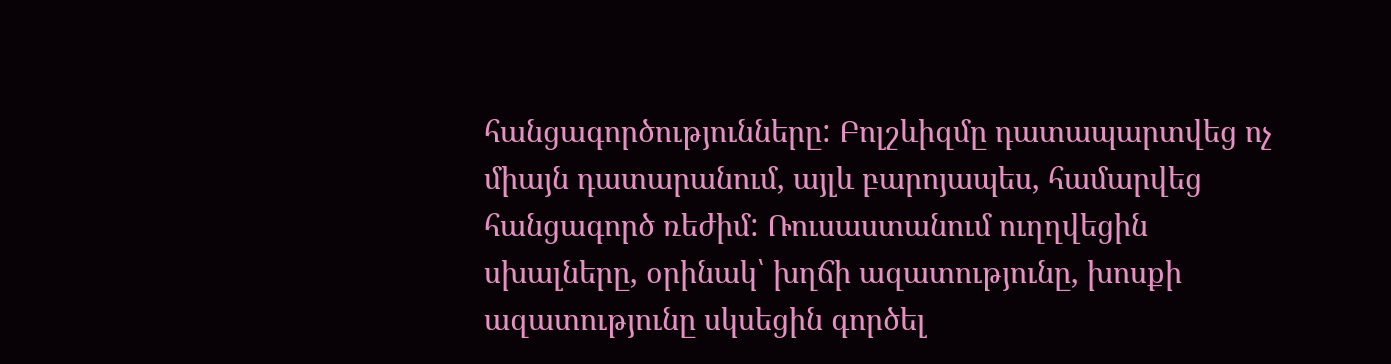հանցագործությունները: Բոլշևիզմը դատապարտվեց ոչ միայն դատարանում, այլև բարոյապես, համարվեց հանցագործ ռեժիմ: Ռուսաստանում ուղղվեցին սխալները, օրինակ՝ խղճի ազատությունը, խոսքի ազատությունը սկսեցին գործել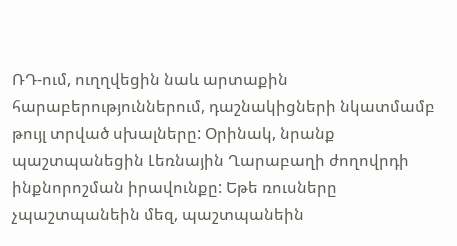ՌԴ-ում, ուղղվեցին նաև արտաքին հարաբերություններում, դաշնակիցների նկատմամբ թույլ տրված սխալները: Օրինակ, նրանք պաշտպանեցին Լեռնային Ղարաբաղի ժողովրդի ինքնորոշման իրավունքը: Եթե ռուսները չպաշտպանեին մեզ, պաշտպանեին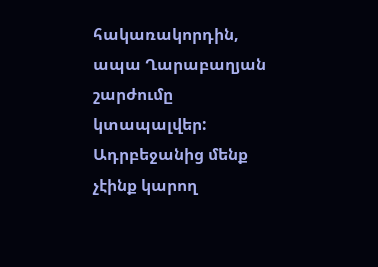հակառակորդին, ապա Ղարաբաղյան շարժումը կտապալվեր: Ադրբեջանից մենք չէինք կարող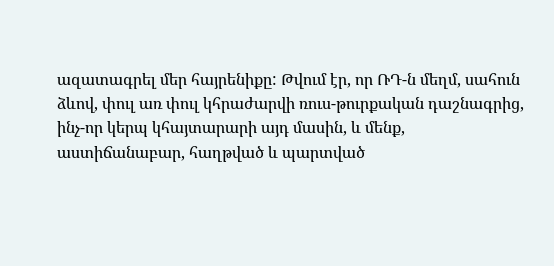ազատագրել մեր հայրենիքը: Թվում էր, որ ՌԴ-ն մեղմ, սահուն ձևով, փուլ առ փուլ կհրաժարվի ռուս-թուրքական դաշնագրից, ինչ-որ կերպ կհայտարարի այդ մասին, և մենք, աստիճանաբար, հաղթված և պարտված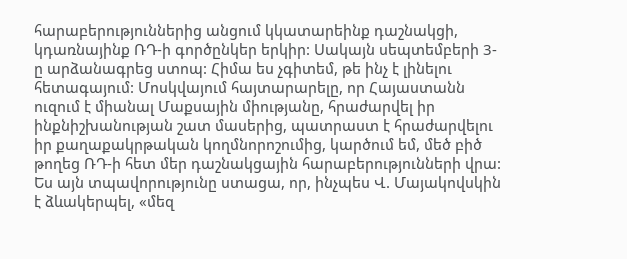հարաբերություններից անցում կկատարեինք դաշնակցի, կդառնայինք ՌԴ-ի գործընկեր երկիր: Սակայն սեպտեմբերի 3-ը արձանագրեց ստոպ: Հիմա ես չգիտեմ, թե ինչ է լինելու հետագայում: Մոսկվայում հայտարարելը, որ Հայաստանն ուզում է միանալ Մաքսային միությանը, հրաժարվել իր ինքնիշխանության շատ մասերից, պատրաստ է հրաժարվելու իր քաղաքակրթական կողմնորոշումից, կարծում եմ, մեծ բիծ թողեց ՌԴ-ի հետ մեր դաշնակցային հարաբերությունների վրա: Ես այն տպավորությունը ստացա, որ, ինչպես Վ. Մայակովսկին է ձևակերպել, «մեզ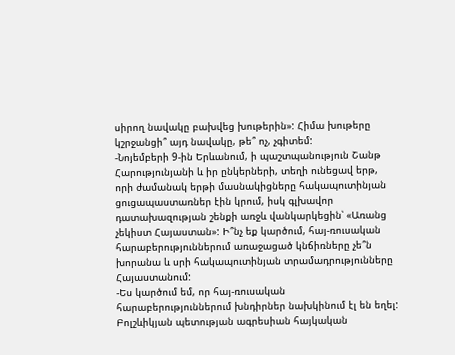սիրող նավակը բախվեց խութերին»: Հիմա խութերը կշրջանցի՞ այդ նավակը, թե՞ ոչ, չգիտեմ:
-Նոյեմբերի 9-ին Երևանում, ի պաշտպանություն Շանթ Հարությունյանի և իր ընկերների, տեղի ունեցավ երթ, որի ժամանակ երթի մասնակիցները հակապուտինյան ցուցապաստառներ էին կրում, իսկ գլխավոր դատախազության շենքի առջև վանկարկեցին՝ «Առանց չեկիստ Հայաստան»: Ի՞նչ եք կարծում, հայ-ռուսական հարաբերություններում առաջացած կնճիռները չե՞ն խորանա և սրի հակապուտինյան տրամադրությունները Հայաստանում:
-Ես կարծում եմ, որ հայ-ռուսական հարաբերություններում խնդիրներ նախկինում էլ են եղել: Բոլշևիկյան պետության ագրեսիան հայկական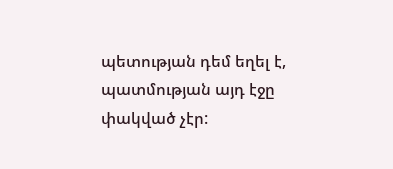պետության դեմ եղել է, պատմության այդ էջը փակված չէր: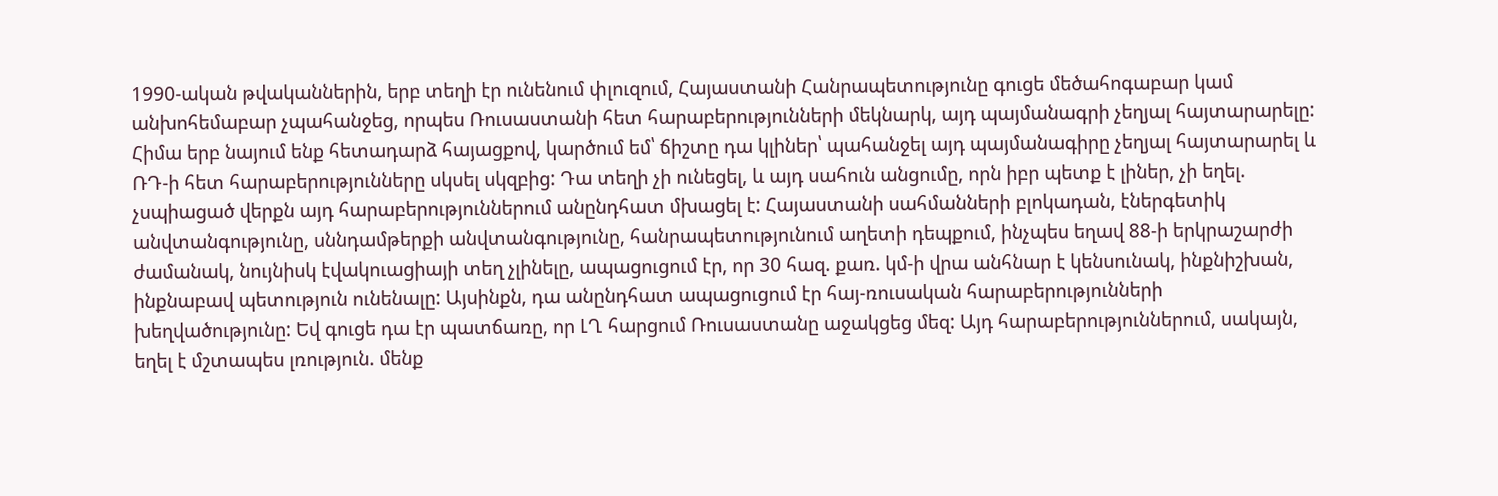1990-ական թվականներին, երբ տեղի էր ունենում փլուզում, Հայաստանի Հանրապետությունը գուցե մեծահոգաբար կամ անխոհեմաբար չպահանջեց, որպես Ռուսաստանի հետ հարաբերությունների մեկնարկ, այդ պայմանագրի չեղյալ հայտարարելը: Հիմա երբ նայում ենք հետադարձ հայացքով, կարծում եմ՝ ճիշտը դա կլիներ՝ պահանջել այդ պայմանագիրը չեղյալ հայտարարել և ՌԴ-ի հետ հարաբերությունները սկսել սկզբից: Դա տեղի չի ունեցել, և այդ սահուն անցումը, որն իբր պետք է լիներ, չի եղել. չսպիացած վերքն այդ հարաբերություններում անընդհատ մխացել է: Հայաստանի սահմանների բլոկադան, էներգետիկ անվտանգությունը, սննդամթերքի անվտանգությունը, հանրապետությունում աղետի դեպքում, ինչպես եղավ 88-ի երկրաշարժի ժամանակ, նույնիսկ էվակուացիայի տեղ չլինելը, ապացուցում էր, որ 30 հազ. քառ. կմ-ի վրա անհնար է կենսունակ, ինքնիշխան, ինքնաբավ պետություն ունենալը: Այսինքն, դա անընդհատ ապացուցում էր հայ-ռուսական հարաբերությունների խեղվածությունը: Եվ գուցե դա էր պատճառը, որ ԼՂ հարցում Ռուսաստանը աջակցեց մեզ: Այդ հարաբերություններում, սակայն, եղել է մշտապես լռություն. մենք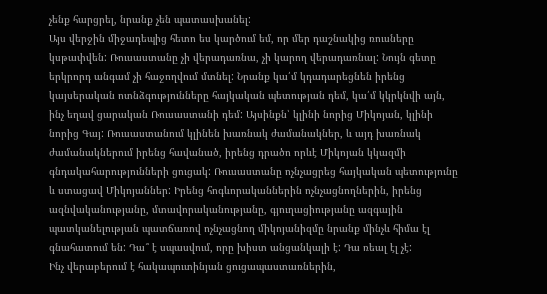չենք հարցրել, նրանք չեն պատասխանել:
Այս վերջին միջադեպից հետո ես կարծում եմ, որ մեր դաշնակից ռուսները կսթափվեն: Ռուսաստանը չի վերադառնա, չի կարող վերադառնալ: Նույն գետը երկրորդ անգամ չի հաջողվում մտնել: Նրանք կա՛մ կդադարեցնեն իրենց կայսերական ոտնձգությունները հայկական պետության դեմ, կա՛մ կկրկնվի այն, ինչ եղավ ցարական Ռուսաստանի դեմ: Այսինքն՝ կլինի նորից Միկոյան, կլինի նորից Գայ: Ռուսաստանում կլինեն խառնակ ժամանակներ, և այդ խառնակ ժամանակներում իրենց հավանած, իրենց դրածո որևէ Միկոյան կկազմի գնդակահարությունների ցուցակ: Ռուսաստանը ոչնչացրեց հայկական պետությունը և ստացավ Միկոյաններ: Իրենց հոգևորականներին ոչնչացնողներին, իրենց ազնվականությանը, մտավորականությանը, գյուղացիությանը ազգային պատկանելության պատճառով ոչնչացնող միկոյանիզմը նրանք մինչև հիմա էլ գնահատում են: Դա՞ է սպասվում, որը խիստ անցանկալի է: Դա ռեալ էլ չէ:
Ինչ վերաբերում է հակապուտինյան ցուցապաստառներին,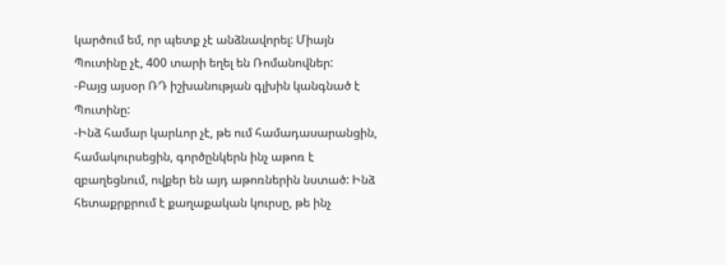կարծում եմ, որ պետք չէ անձնավորել: Միայն Պուտինը չէ, 400 տարի եղել են Ռոմանովներ:
-Բայց այսօր ՌԴ իշխանության գլխին կանգնած է Պուտինը:
-Ինձ համար կարևոր չէ, թե ում համադասարանցին, համակուրսեցին, գործընկերն ինչ աթոռ է զբաղեցնում, ովքեր են այդ աթոռներին նստած: Ինձ հետաքրքրում է քաղաքական կուրսը, թե ինչ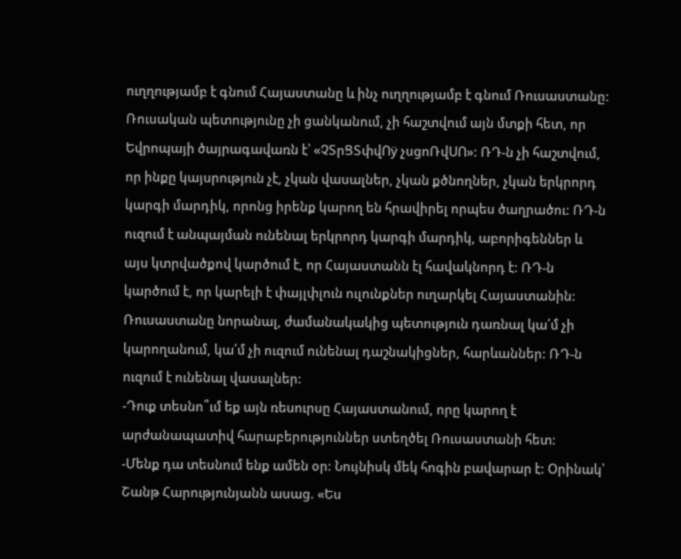ուղղությամբ է գնում Հայաստանը և ինչ ուղղությամբ է գնում Ռուսաստանը: Ռուսական պետությունը չի ցանկանում, չի հաշտվում այն մտքի հետ, որ Եվրոպայի ծայրագավառն է՝ «ՉՏրՑՏփվՈÿ չսցոՌվՍՈ»: ՌԴ-ն չի հաշտվում, որ ինքը կայսրություն չէ, չկան վասալներ, չկան քծնողներ, չկան երկրորդ կարգի մարդիկ, որոնց իրենք կարող են հրավիրել որպես ծաղրածու: ՌԴ-ն ուզում է անպայման ունենալ երկրորդ կարգի մարդիկ, աբորիգեններ և այս կտրվածքով կարծում է, որ Հայաստանն էլ հավակնորդ է: ՌԴ-ն կարծում է, որ կարելի է փայլփլուն ուլունքներ ուղարկել Հայաստանին: Ռուսաստանը նորանալ, ժամանակակից պետություն դառնալ կա՛մ չի կարողանում, կա՛մ չի ուզում ունենալ դաշնակիցներ, հարևաններ: ՌԴ-ն ուզում է ունենալ վասալներ:
-Դուք տեսնո՞ւմ եք այն ռեսուրսը Հայաստանում, որը կարող է արժանապատիվ հարաբերություններ ստեղծել Ռուսաստանի հետ:
-Մենք դա տեսնում ենք ամեն օր: Նույնիսկ մեկ հոգին բավարար է: Օրինակ՝ Շանթ Հարությունյանն ասաց. «Ես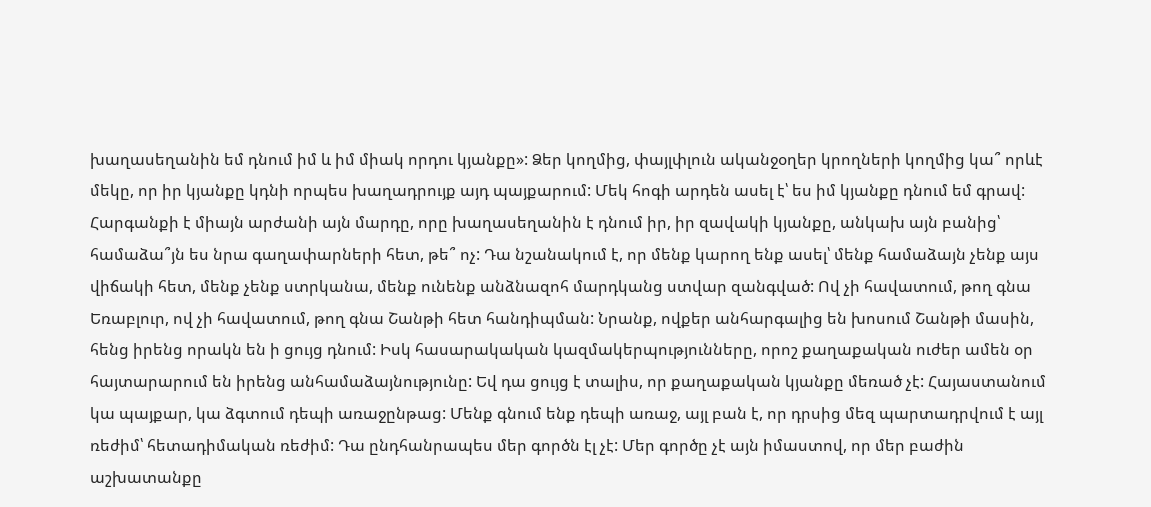խաղասեղանին եմ դնում իմ և իմ միակ որդու կյանքը»: Ձեր կողմից, փայլփլուն ականջօղեր կրողների կողմից կա՞ որևէ մեկը, որ իր կյանքը կդնի որպես խաղադրույք այդ պայքարում: Մեկ հոգի արդեն ասել է՝ ես իմ կյանքը դնում եմ գրավ: Հարգանքի է միայն արժանի այն մարդը, որը խաղասեղանին է դնում իր, իր զավակի կյանքը, անկախ այն բանից՝ համաձա՞յն ես նրա գաղափարների հետ, թե՞ ոչ: Դա նշանակում է, որ մենք կարող ենք ասել՝ մենք համաձայն չենք այս վիճակի հետ, մենք չենք ստրկանա, մենք ունենք անձնազոհ մարդկանց ստվար զանգված: Ով չի հավատում, թող գնա Եռաբլուր, ով չի հավատում, թող գնա Շանթի հետ հանդիպման: Նրանք, ովքեր անհարգալից են խոսում Շանթի մասին, հենց իրենց որակն են ի ցույց դնում: Իսկ հասարակական կազմակերպությունները, որոշ քաղաքական ուժեր ամեն օր հայտարարում են իրենց անհամաձայնությունը: Եվ դա ցույց է տալիս, որ քաղաքական կյանքը մեռած չէ: Հայաստանում կա պայքար, կա ձգտում դեպի առաջընթաց: Մենք գնում ենք դեպի առաջ, այլ բան է, որ դրսից մեզ պարտադրվում է այլ ռեժիմ՝ հետադիմական ռեժիմ: Դա ընդհանրապես մեր գործն էլ չէ: Մեր գործը չէ այն իմաստով, որ մեր բաժին աշխատանքը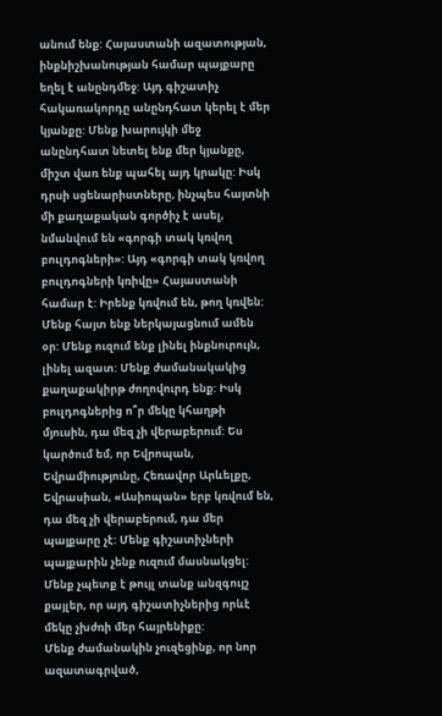անում ենք: Հայաստանի ազատության, ինքնիշխանության համար պայքարը եղել է անընդմեջ: Այդ գիշատիչ հակառակորդը անընդհատ կերել է մեր կյանքը: Մենք խարույկի մեջ անընդհատ նետել ենք մեր կյանքը, միշտ վառ ենք պահել այդ կրակը: Իսկ դրսի սցենարիստները, ինչպես հայտնի մի քաղաքական գործիչ է ասել, նմանվում են «գորգի տակ կռվող բուլդոգների»: Այդ «գորգի տակ կռվող բուլդոգների կռիվը» Հայաստանի համար է: Իրենք կռվում են, թող կռվեն: Մենք հայտ ենք ներկայացնում ամեն օր: Մենք ուզում ենք լինել ինքնուրույն, լինել ազատ: Մենք ժամանակակից քաղաքակիրթ ժողովուրդ ենք: Իսկ բուլդոգներից ո՞ր մեկը կհաղթի մյուսին, դա մեզ չի վերաբերում: Ես կարծում եմ, որ Եվրոպան, Եվրամիությունը, Հեռավոր Արևելքը, Եվրասիան, «Ասիոպան» երբ կռվում են, դա մեզ չի վերաբերում, դա մեր պայքարը չէ: Մենք գիշատիչների պայքարին չենք ուզում մասնակցել: Մենք չպետք է թույլ տանք անզգույշ քայլեր, որ այդ գիշատիչներից որևէ մեկը չխժռի մեր հայրենիքը:
Մենք ժամանակին չուզեցինք, որ նոր ազատագրված,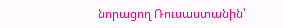նորացող Ռուսաստանին՝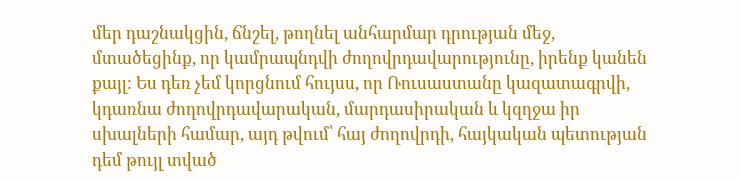մեր դաշնակցին, ճնշել, թողնել անհարմար դրության մեջ, մտածեցինք, որ կամրապնդվի ժողովրդավարությունը, իրենք կանեն քայլ: Ես դեռ չեմ կորցնում հույսս, որ Ռուսաստանը կազատագրվի, կդառնա ժողովրդավարական, մարդասիրական և կզղջա իր սխալների համար, այդ թվում՝ հայ ժողովրդի, հայկական պետության դեմ թույլ տված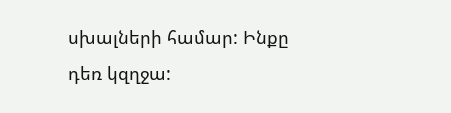սխալների համար: Ինքը դեռ կզղջա: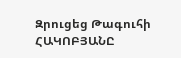Զրուցեց Թագուհի ՀԱԿՈԲՅԱՆԸ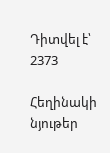Դիտվել է՝ 2373

Հեղինակի նյութեր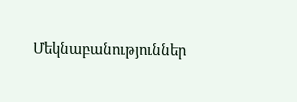Մեկնաբանություններ